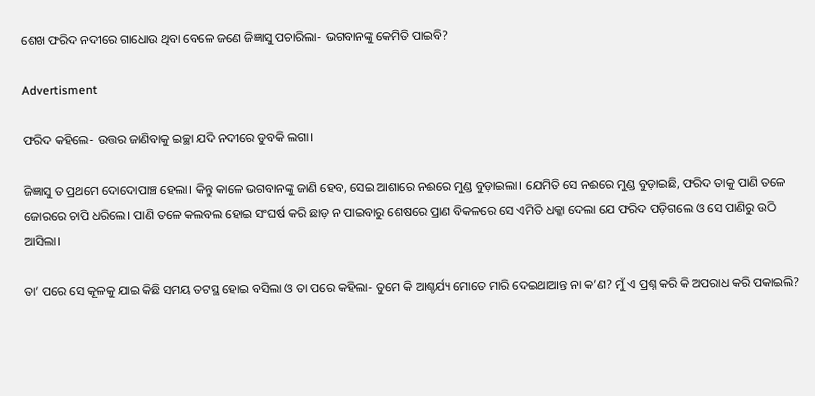ଶେଖ ଫରିଦ ନଦୀରେ ଗାଧୋଉ ଥିବା ବେଳେ ଜଣେ ଜିଜ୍ଞାସୁ ପଚାରିଲା- ଭଗବାନଙ୍କୁ କେମିତି ପାଇବି?

Advertisment

ଫରିଦ କହିଲେ- ଉତ୍ତର ଜାଣିବାକୁ ଇଚ୍ଛା ଯଦି ନଦୀରେ ଡୁବକି ଲଗା।

ଜିଜ୍ଞାସୁ ତ ପ୍ରଥମେ ଦୋଦୋପାଞ୍ଚ ହେଲା। କିନ୍ତୁ କାଳେ ଭଗବାନଙ୍କୁ ଜାଣି ହେବ, ସେଇ ଆଶାରେ ନଈରେ ମୁଣ୍ଡ ବୁଡ଼ାଇଲା। ଯେମିତି ସେ ନଈରେ ମୁଣ୍ଡ ବୁଡ଼ାଇଛି, ଫରିଦ ତାକୁ ପାଣି ତଳେ ଜୋରରେ ଚାପି ଧରିଲେ। ପାଣି ତଳେ କଲବଲ ହୋଇ ସଂଘର୍ଷ କରି ଛାଡ଼ ନ ପାଇବାରୁ ଶେଷରେ ପ୍ରାଣ ବିକଳରେ ସେ ଏମିତି ଧକ୍କା ଦେଲା ଯେ ଫରିଦ ପଡ଼ିଗଲେ ଓ ସେ ପାଣିରୁ ଉଠି ଆ‌ସିଲା।

ତା’ ପରେ ସେ କୂଳକୁ ଯାଇ କିଛି ସମୟ ତଟସ୍ଥ ହୋଇ ବସିଲା ଓ ତା ପରେ କହିଲା- ତୁମେ କି ଆଶ୍ଚର୍ଯ୍ୟ ମୋତେ ମାରି ଦେଇଥାଆନ୍ତ ନା କ’ଣ? ମୁଁ ଏ ପ୍ରଶ୍ନ କରି କି ଅପରାଧ କରି ପକାଇଲି?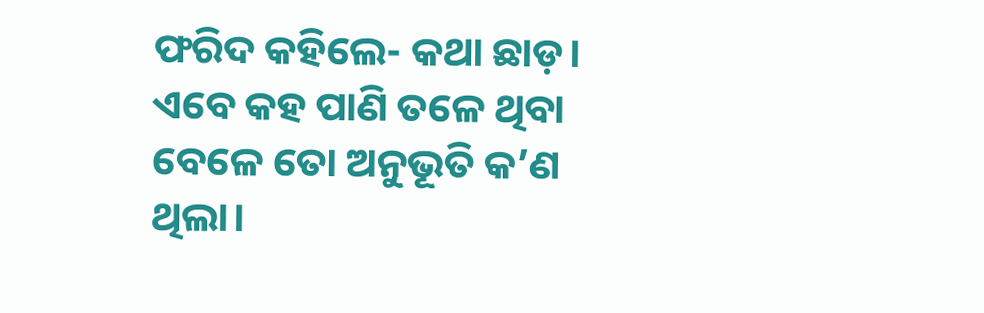ଫରିଦ କହିଲେ- କଥା ଛାଡ଼। ଏବେ କହ ପାଣି ତଳେ ଥିବା ବେଳେ ତୋ ଅନୁଭୂତି କ’ଣ ଥିଲା।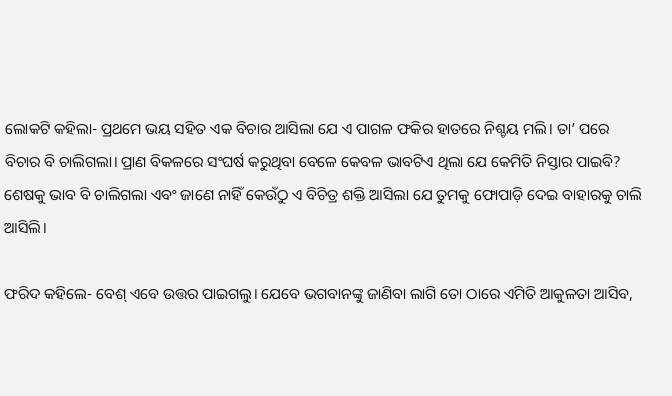ଲୋକଟି କହିଲା- ପ୍ରଥମେ ଭୟ ସହିତ ଏକ ବିଚାର ଆସିଲା ଯେ ଏ ପାଗଳ ଫକିର ହାତରେ ନିଶ୍ଚୟ ମଲି। ତା’ ପରେ ବିଚାର ବି ଚାଲିଗଲା। ପ୍ରାଣ ବିକଳରେ ସଂଘର୍ଷ କରୁଥିବା ବେଳେ କେବଳ ଭାବଟିଏ ଥିଲା ଯେ କେମିତି ନିସ୍ତାର ପାଇବି? ଶେଷକୁ ଭାବ ବି ଚାଲିଗଲା ଏବଂ ଜାଣେ ନାହିଁ କେଉଁଠୁ ଏ ବିଚିତ୍ର ଶକ୍ତି ଆସିଲା ଯେ ତୁମକୁ ଫୋପାଡ଼ି ଦେଇ ବାହାରକୁ ଚାଲି ଆସିଲି।

ଫରିଦ କହିଲେ- ବେଶ୍ ଏବେ ଉତ୍ତର ପାଇଗଲୁ। ଯେବେ ଭଗବାନଙ୍କୁ ଜାଣିବା ଲାଗି ତୋ ଠାରେ ଏମିତି ଆକୁଳତା ଆସିବ,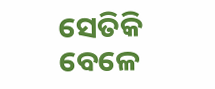ସେତିକି ବେଳେ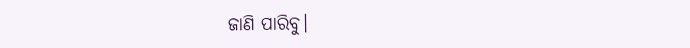ଜାଣି ପାରିବୁ।